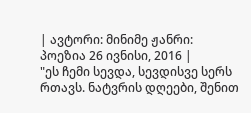| ავტორი: მინიმე ჟანრი: პოეზია 26 ივნისი, 2016 |
"ეს ჩემი სევდა, სევდისვე სერს რთავს. ნატვრის დღეები, შენით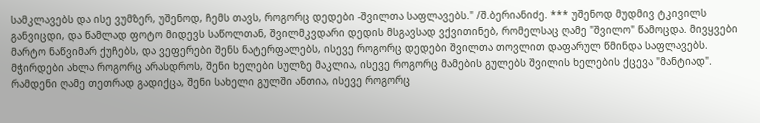სამკლავებს და ისე ვუმზერ, უშენოდ, ჩემს თავს, როგორც დედები -შვილთა საფლავებს." /შ.ბერიანიძე. *** უშენოდ მუდმივ ტკივილს განვიცდი, და წამლად ფოტო მიდევს საწოლთან, შვილმკვდარი დედის მსგავსად ვქვითინებ, რომელსაც ღამე "შვილო" წამოცდა. მივყვები მარტო ნაწვიმარ ქუჩებს, და ვეფერები შენს ნატერფალებს, ისევე როგორც დედები შვილთა თოვლით დაფარულ წმინდა საფლავებს. მჭირდები ახლა როგორც არასდროს, შენი ხელები სულზე მაკლია, ისევე როგორც მამების გულებს შვილის ხელების ქცევა "მანტიად". რამდენი ღამე თეთრად გადიქცა, შენი სახელი გულში ანთია, ისევე როგორც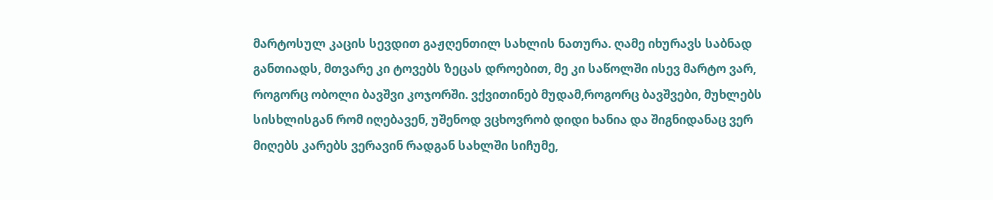მარტოსულ კაცის სევდით გაჟღენთილ სახლის ნათურა. ღამე იხურავს საბნად განთიადს, მთვარე კი ტოვებს ზეცას დროებით, მე კი საწოლში ისევ მარტო ვარ, როგორც ობოლი ბავშვი კოჯორში. ვქვითინებ მუდამ,როგორც ბავშვები, მუხლებს სისხლისგან რომ იღებავენ, უშენოდ ვცხოვრობ დიდი ხანია და შიგნიდანაც ვერ მიღებს კარებს ვერავინ რადგან სახლში სიჩუმე,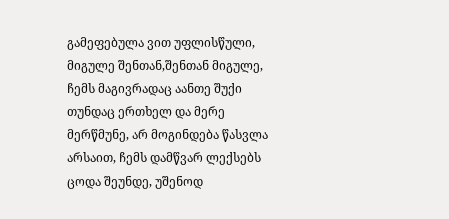გამეფებულა ვით უფლისწული, მიგულე შენთან,შენთან მიგულე, ჩემს მაგივრადაც აანთე შუქი თუნდაც ერთხელ და მერე მერწმუნე, არ მოგინდება წასვლა არსაით, ჩემს დამწვარ ლექსებს ცოდა შეუნდე, უშენოდ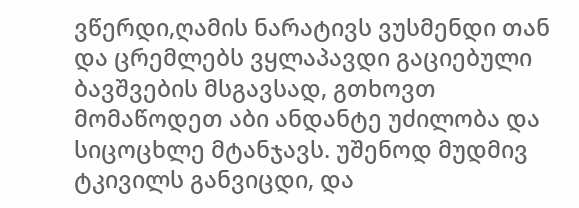ვწერდი,ღამის ნარატივს ვუსმენდი თან და ცრემლებს ვყლაპავდი გაციებული ბავშვების მსგავსად, გთხოვთ მომაწოდეთ აბი ანდანტე უძილობა და სიცოცხლე მტანჯავს. უშენოდ მუდმივ ტკივილს განვიცდი, და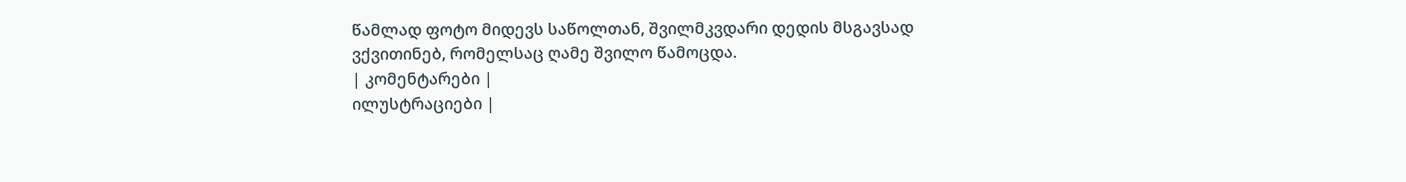წამლად ფოტო მიდევს საწოლთან, შვილმკვდარი დედის მსგავსად ვქვითინებ, რომელსაც ღამე შვილო წამოცდა.
| კომენტარები |
ილუსტრაციები |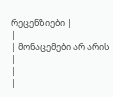რეცენზიები |
|
| მონაცემები არ არის |
|
|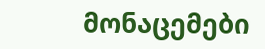მონაცემები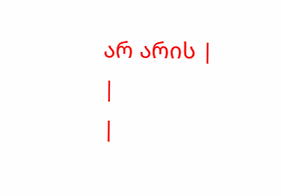არ არის |
|
|